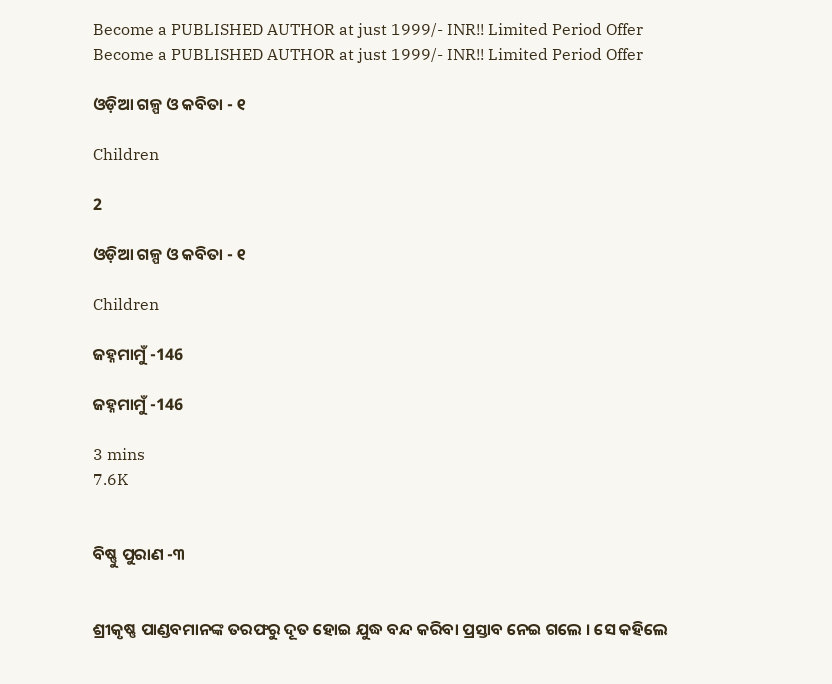Become a PUBLISHED AUTHOR at just 1999/- INR!! Limited Period Offer
Become a PUBLISHED AUTHOR at just 1999/- INR!! Limited Period Offer

ଓଡ଼ିଆ ଗଳ୍ପ ଓ କବିତା - ୧

Children

2

ଓଡ଼ିଆ ଗଳ୍ପ ଓ କବିତା - ୧

Children

ଜହ୍ନମାମୁଁ -146

ଜହ୍ନମାମୁଁ -146

3 mins
7.6K


ବିଷ୍ଣୁ ପୁରାଣ -୩


ଶ୍ରୀକୃଷ୍ଣ ପାଣ୍ଡବମାନଙ୍କ ତରଫରୁ ଦୂତ ହୋଇ ଯୁଦ୍ଧ ବନ୍ଦ କରିବା ପ୍ରସ୍ତାବ ନେଇ ଗଲେ । ସେ କହିଲେ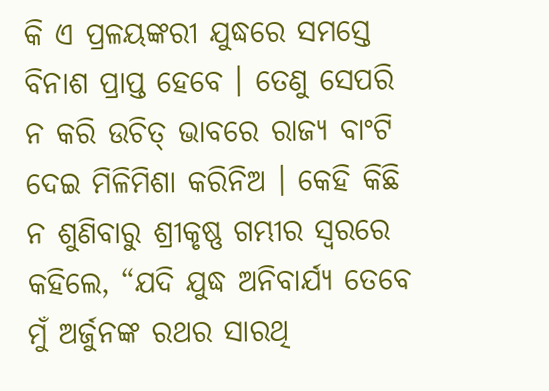କି ଏ ପ୍ରଳୟଙ୍କରୀ ଯୁଦ୍ଧରେ ସମସ୍ତେ ବିନାଶ ପ୍ରାପ୍ତ ହେବେ । ତେଣୁ ସେପରି ନ କରି ଉଚିତ୍ ଭାବରେ ରାଜ୍ୟ ବାଂଟି ଦେଇ ମିଳିମିଶା କରିନିଅ । କେହି କିଛି ନ ଶୁଣିବାରୁ ଶ୍ରୀକୃଷ୍ଣ ଗମ୍ଭୀର ସ୍ୱରରେ କହିଲେ, “ଯଦି ଯୁଦ୍ଧ ଅନିବାର୍ଯ୍ୟ ତେବେ ମୁଁ ଅର୍ଜୁନଙ୍କ ରଥର ସାରଥି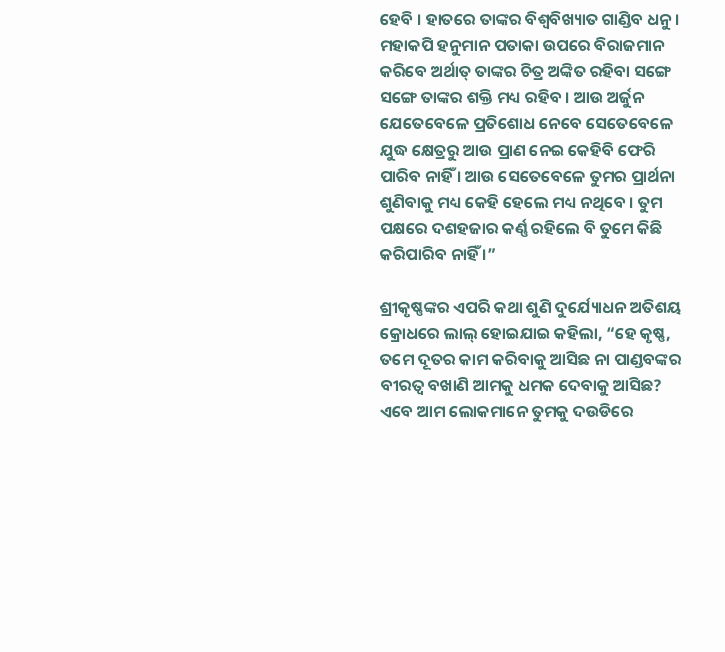ହେବି । ହାତରେ ତାଙ୍କର ବିଶ୍ୱବିଖ୍ୟାତ ଗାଣ୍ଡିବ ଧନୁ । ମହାକପି ହନୁମାନ ପତାକା ଉପରେ ବିରାଜମାନ କରିବେ ଅର୍ଥାତ୍ ତାଙ୍କର ଚିତ୍ର ଅଙ୍କିତ ରହିବା ସଙ୍ଗେ ସଙ୍ଗେ ତାଙ୍କର ଶକ୍ତି ମଧ୍ୟ ରହିବ । ଆଉ ଅର୍ଜୁନ ଯେତେବେଳେ ପ୍ରତିଶୋଧ ନେବେ ସେତେବେଳେ ଯୁଦ୍ଧ କ୍ଷେତ୍ରରୁ ଆଉ ପ୍ରାଣ ନେଇ କେହିବି ଫେରି ପାରିବ ନାହିଁ । ଆଉ ସେତେବେଳେ ତୁମର ପ୍ରାର୍ଥନା ଶୁଣିବାକୁ ମଧ୍ୟ କେହି ହେଲେ ମଧ୍ୟ ନଥିବେ । ତୁମ ପକ୍ଷରେ ଦଶହଜାର କର୍ଣ୍ଣ ରହିଲେ ବି ତୁମେ କିଛି କରିପାରିବ ନାହିଁ ।”

ଶ୍ରୀକୃଷ୍ଣଙ୍କର ଏପରି କଥା ଶୁଣି ଦୁର୍ଯ୍ୟୋଧନ ଅତିଶୟ କ୍ରୋଧରେ ଲାଲ୍ ହୋଇଯାଇ କହିଲା, “ହେ କୃଷ୍ଣ, ତମେ ଦୂତର କାମ କରିବାକୁ ଆସିଛ ନା ପାଣ୍ଡବଙ୍କର ବୀରତ୍ୱ ବଖାଣି ଆମକୁ ଧମକ ଦେବାକୁ ଆସିଛ? ଏବେ ଆମ ଲୋକମାନେ ତୁମକୁ ଦଉଡିରେ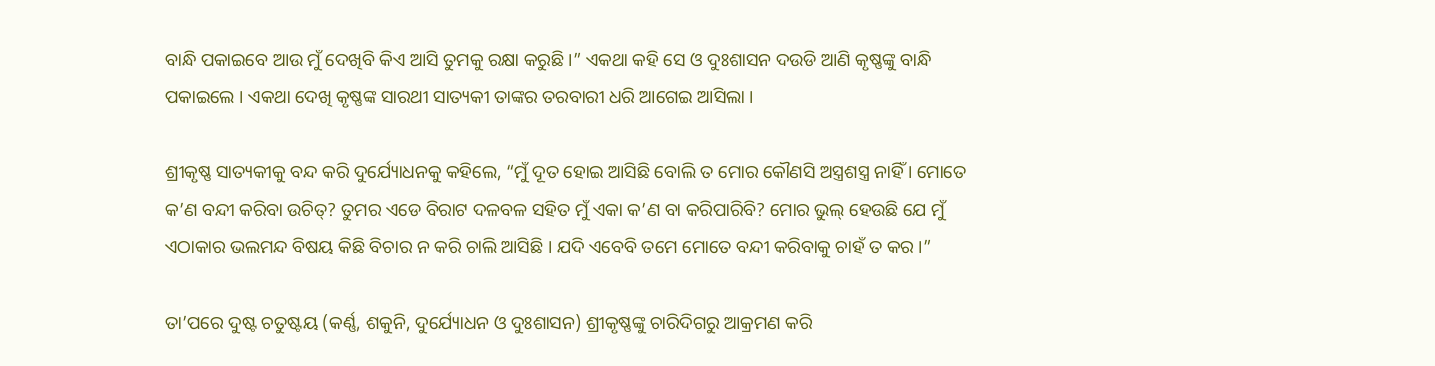ବାନ୍ଧି ପକାଇବେ ଆଉ ମୁଁ ଦେଖିବି କିଏ ଆସି ତୁମକୁ ରକ୍ଷା କରୁଛି ।” ଏକଥା କହି ସେ ଓ ଦୁଃଶାସନ ଦଉଡି ଆଣି କୃଷ୍ଣଙ୍କୁ ବାନ୍ଧି ପକାଇଲେ । ଏକଥା ଦେଖି କୃଷ୍ଣଙ୍କ ସାରଥୀ ସାତ୍ୟକୀ ତାଙ୍କର ତରବାରୀ ଧରି ଆଗେଇ ଆସିଲା ।

ଶ୍ରୀକୃଷ୍ଣ ସାତ୍ୟକୀକୁ ବନ୍ଦ କରି ଦୁର୍ଯ୍ୟୋଧନକୁ କହିଲେ, “ମୁଁ ଦୂତ ହୋଇ ଆସିଛି ବୋଲି ତ ମୋର କୌଣସି ଅସ୍ତ୍ରଶସ୍ତ୍ର ନାହିଁ । ମୋତେ କ’ଣ ବନ୍ଦୀ କରିବା ଉଚିତ୍? ତୁମର ଏଡେ ବିରାଟ ଦଳବଳ ସହିତ ମୁଁ ଏକା କ’ଣ ବା କରିପାରିବି? ମୋର ଭୁଲ୍ ହେଉଛି ଯେ ମୁଁ ଏଠାକାର ଭଲମନ୍ଦ ବିଷୟ କିଛି ବିଚାର ନ କରି ଚାଲି ଆସିଛି । ଯଦି ଏବେବି ତମେ ମୋତେ ବନ୍ଦୀ କରିବାକୁ ଚାହଁ ତ କର ।”

ତା’ପରେ ଦୁଷ୍ଟ ଚତୁଷ୍ଟୟ (କର୍ଣ୍ଣ, ଶକୁନି, ଦୁର୍ଯ୍ୟୋଧନ ଓ ଦୁଃଶାସନ) ଶ୍ରୀକୃଷ୍ଣଙ୍କୁ ଚାରିଦିଗରୁ ଆକ୍ରମଣ କରି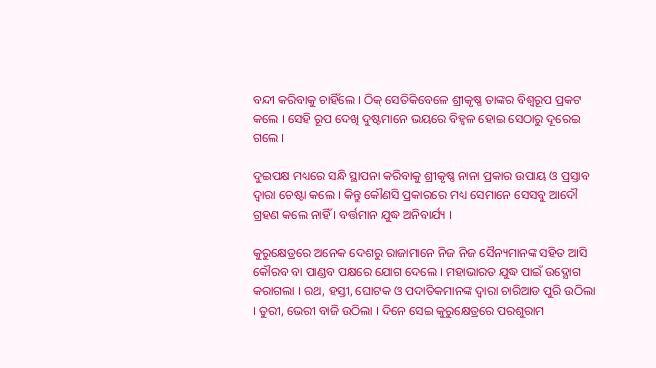ବନ୍ଦୀ କରିବାକୁ ଚାହିଁଲେ । ଠିକ୍ ସେତିକିବେଳେ ଶ୍ରୀକୃଷ୍ଣ ତାଙ୍କର ବିଶ୍ୱରୂପ ପ୍ରକଟ କଲେ । ସେହି ରୂପ ଦେଖି ଦୁଷ୍ଟମାନେ ଭୟରେ ବିହ୍ୱଳ ହୋଇ ସେଠାରୁ ଦୂରେଇ ଗଲେ ।

ଦୁଇପକ୍ଷ ମଧ୍ୟରେ ସନ୍ଧି ସ୍ଥାପନା କରିବାକୁ ଶ୍ରୀକୃଷ୍ଣ ନାନା ପ୍ରକାର ଉପାୟ ଓ ପ୍ରସ୍ତାବ ଦ୍ୱାରା ଚେଷ୍ଟା କଲେ । କିନ୍ତୁ କୌଣସି ପ୍ରକାରରେ ମଧ୍ୟ ସେମାନେ ସେସବୁ ଆଦୌ ଗ୍ରହଣ କଲେ ନାହିଁ । ବର୍ତ୍ତମାନ ଯୁଦ୍ଧ ଅନିବାର୍ଯ୍ୟ ।

କୁରୁକ୍ଷେତ୍ରରେ ଅନେକ ଦେଶରୁ ରାଜାମାନେ ନିଜ ନିଜ ସୈନ୍ୟମାନଙ୍କ ସହିତ ଆସି କୌରବ ବା ପାଣ୍ଡବ ପକ୍ଷରେ ଯୋଗ ଦେଲେ । ମହାଭାରତ ଯୁଦ୍ଧ ପାଇଁ ଉଦ୍ଯୋଗ କରାଗଲା । ରଥ, ହସ୍ତୀ, ଘୋଟକ ଓ ପଦାତିକମାନଙ୍କ ଦ୍ୱାରା ଚାରିଆଡ ପୁରି ଉଠିଲା । ତୁରୀ, ଭେରୀ ବାଜି ଉଠିଲା । ଦିନେ ସେଇ କୁରୁକ୍ଷେତ୍ରରେ ପରଶୁରାମ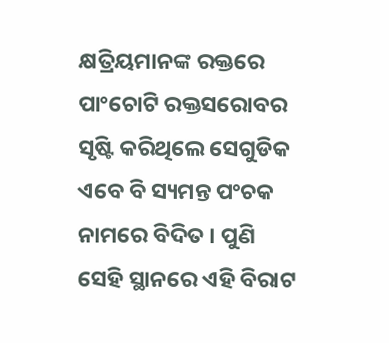କ୍ଷତ୍ରିୟମାନଙ୍କ ରକ୍ତରେ ପାଂଚୋଟି ରକ୍ତସରୋବର ସୃଷ୍ଟି କରିଥିଲେ ସେଗୁଡିକ ଏବେ ବି ସ୍ୟମନ୍ତ ପଂଚକ ନାମରେ ବିଦିତ । ପୁଣି ସେହି ସ୍ଥାନରେ ଏହି ବିରାଟ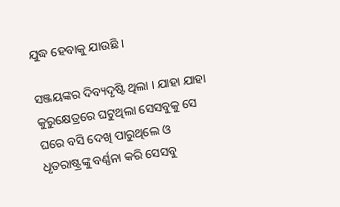ଯୁଦ୍ଧ ହେବାକୁ ଯାଉଛି ।

ସଞ୍ଜୟଙ୍କର ଦିବ୍ୟଦୃଷ୍ଟି ଥିଲା । ଯାହା ଯାହା କୁରୁକ୍ଷେତ୍ରରେ ଘଟୁଥିଲା ସେସବୁକୁ ସେ ଘରେ ବସି ଦେଖି ପାରୁଥିଲେ ଓ ଧୃତରାଷ୍ଟ୍ରଙ୍କୁ ବର୍ଣ୍ଣନା କରି ସେସବୁ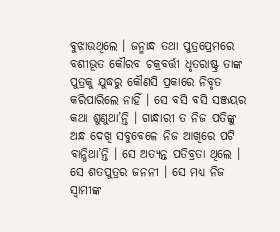ବୁଝାଉଥିଲେ । ଜନ୍ମାନ୍ଧ ତଥା ପୁତ୍ରପ୍ରେମରେ ବଶୀଭୂତ କୌରବ ଚକ୍ରବର୍ତ୍ତୀ ଧୃତରାଷ୍ଟ୍ର ତାଙ୍କ ପୁତ୍ରକୁ ଯୁଦ୍ଧରୁ କୌଣସି ପ୍ରକାରେ ନିବୃତ କରିପାରିଲେ ନାହିଁ । ସେ ବସି ବସି ସଞ୍ଜୟର କଥା ଶୁଣୁଥା’ନ୍ତି । ଗାନ୍ଧାରୀ ତ ନିଜ ପତିଙ୍କୁ ଅନ୍ଧ ଦେଖି ସବୁବେଳେ ନିଜ ଆଖିରେ ପଟି ବାନ୍ଧିଥା’ନ୍ତି । ସେ ଅତ୍ୟନ୍ତ ପତିବ୍ରତା ଥିଲେ । ସେ ଶତପୁତ୍ରର ଜନନୀ । ସେ ମଧ୍ୟ ନିଜ ସ୍ୱାମୀଙ୍କ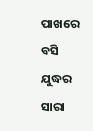ପାଖରେ ବସି ଯୁଦ୍ଧର ସାରା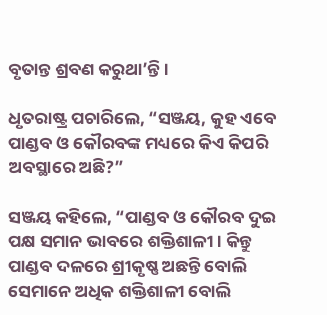ବୃତାନ୍ତ ଶ୍ରବଣ କରୁଥା’ନ୍ତି ।

ଧୃତରାଷ୍ଟ୍ର ପଚାରିଲେ, “ସଞ୍ଜୟ, କୁହ ଏବେ ପାଣ୍ଡବ ଓ କୌରବଙ୍କ ମଧ୍ୟରେ କିଏ କିପରି ଅବସ୍ଥାରେ ଅଛି?”

ସଞ୍ଜୟ କହିଲେ, “ପାଣ୍ଡବ ଓ କୌରବ ଦୁଇ ପକ୍ଷ ସମାନ ଭାବରେ ଶକ୍ତିଶାଳୀ । କିନ୍ତୁ ପାଣ୍ଡବ ଦଳରେ ଶ୍ରୀକୃଷ୍ଣ ଅଛନ୍ତି ବୋଲି ସେମାନେ ଅଧିକ ଶକ୍ତିଶାଳୀ ବୋଲି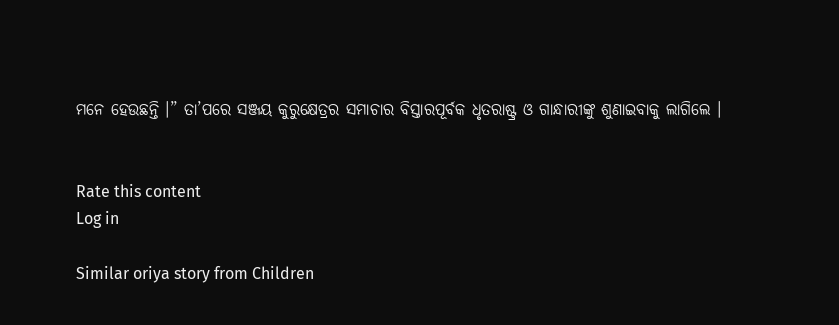ମନେ ହେଉଛନ୍ତି ।” ତା’ପରେ ସଞ୍ଜୟ କୁରୁକ୍ଷେତ୍ରର ସମାଚାର ବିସ୍ତାରପୂର୍ବକ ଧୃତରାଷ୍ଟ୍ର ଓ ଗାନ୍ଧାରୀଙ୍କୁ ଶୁଣାଇବାକୁ ଲାଗିଲେ ।


Rate this content
Log in

Similar oriya story from Children